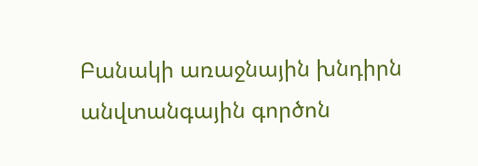Բանակի առաջնային խնդիրն անվտանգային գործոն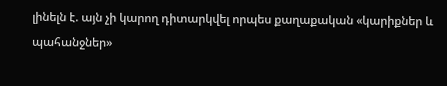լինելն է. այն չի կարող դիտարկվել որպես քաղաքական «կարիքներ և պահանջներ»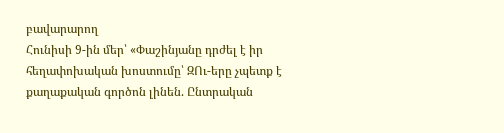բավարարող
Հունիսի 9-ին մեր՝ «Փաշինյանը դրժել է իր հեղափոխական խոստումը՝ ԶՈւ-երը չպետք է քաղաքական գործոն լինեն. Ընտրական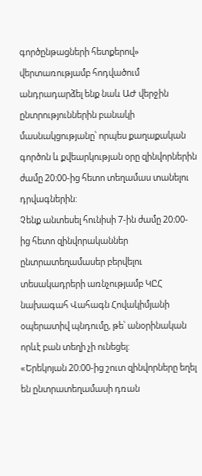գործընթացների հետքերով» վերտառությամբ հոդվածում անդրադարձել ենք նաև ԱԺ վերջին ընտրություններին բանակի մասնակցությանը՝ որպես քաղաքական գործոն և քվեարկության օրը զինվորներին ժամը 20:00-ից հետո տեղամաս տանելու դրվագներին:
Չենք անտեսել հունիսի 7-ին ժամը 20։00-ից հետո զինվորականներ ընտրատեղամասեր բերվելու տեսակադրերի առնչությամբ ԿԸՀ նախագահ Վահագն Հովակիմյանի օպերատիվ պնդումը, թե՝ անօրինական որևէ բան տեղի չի ունեցել:
«Երեկոյան 20։00-ից շուտ զինվորները եղել են ընտրատեղամասի դռան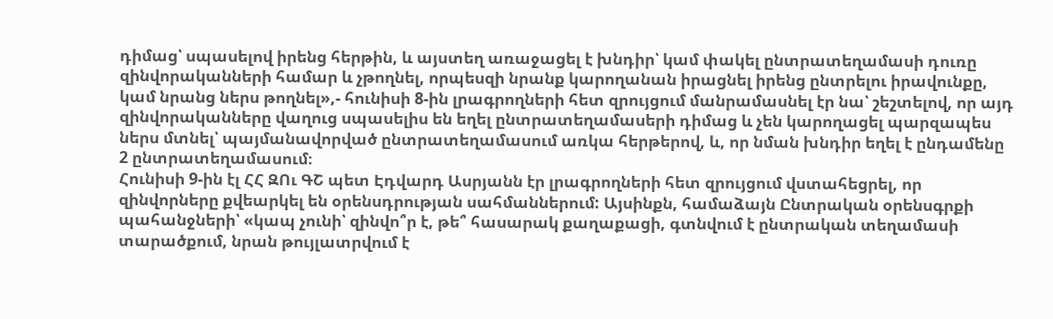դիմաց՝ սպասելով իրենց հերթին, և այստեղ առաջացել է խնդիր՝ կամ փակել ընտրատեղամասի դուռը զինվորականների համար և չթողնել, որպեսզի նրանք կարողանան իրացնել իրենց ընտրելու իրավունքը, կամ նրանց ներս թողնել»,- հունիսի 8-ին լրագրողների հետ զրույցում մանրամասնել էր նա՝ շեշտելով, որ այդ զինվորականները վաղուց սպասելիս են եղել ընտրատեղամասերի դիմաց և չեն կարողացել պարզապես ներս մտնել՝ պայմանավորված ընտրատեղամասում առկա հերթերով, և, որ նման խնդիր եղել է ընդամենը 2 ընտրատեղամասում։
Հունիսի 9-ին էլ ՀՀ ԶՈւ ԳՇ պետ Էդվարդ Ասրյանն էր լրագրողների հետ զրույցում վստահեցրել, որ զինվորները քվեարկել են օրենսդրության սահմաններում: Այսինքն, համաձայն Ընտրական օրենսգրքի պահանջների՝ «կապ չունի՝ զինվո՞ր է, թե՞ հասարակ քաղաքացի, գտնվում է ընտրական տեղամասի տարածքում, նրան թույլատրվում է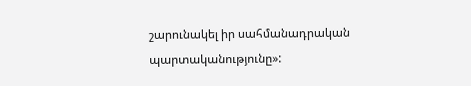շարունակել իր սահմանադրական պարտականությունը»: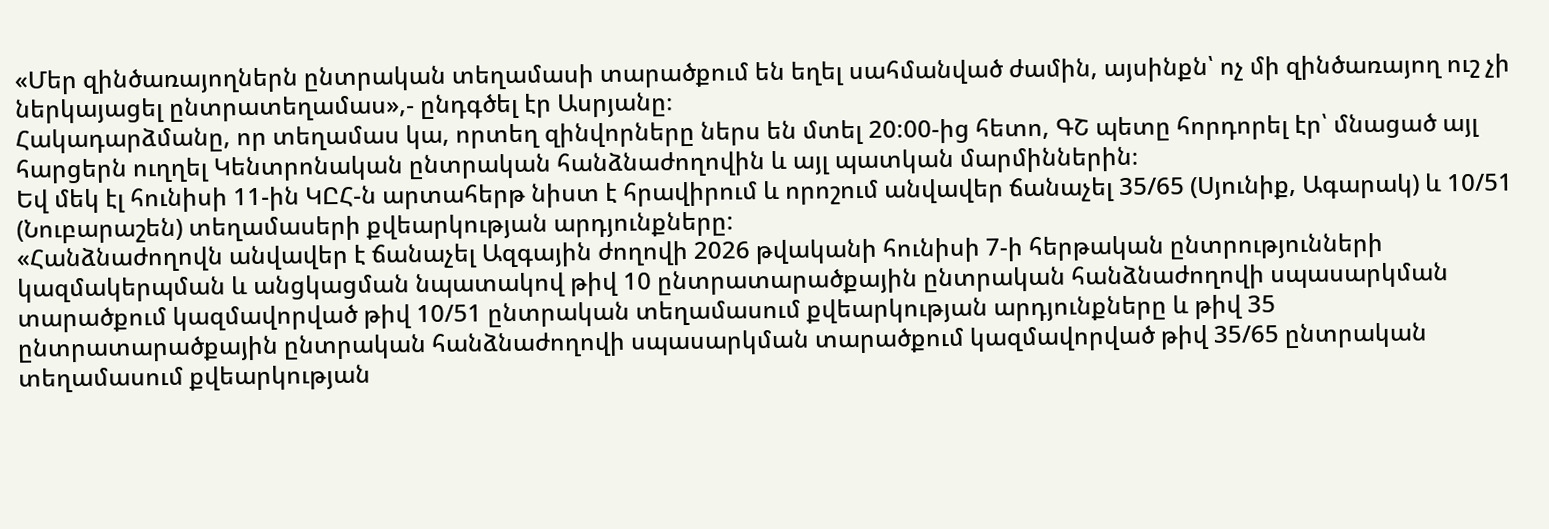«Մեր զինծառայողներն ընտրական տեղամասի տարածքում են եղել սահմանված ժամին, այսինքն՝ ոչ մի զինծառայող ուշ չի ներկայացել ընտրատեղամաս»,- ընդգծել էր Ասրյանը։
Հակադարձմանը, որ տեղամաս կա, որտեղ զինվորները ներս են մտել 20:00-ից հետո, ԳՇ պետը հորդորել էր՝ մնացած այլ հարցերն ուղղել Կենտրոնական ընտրական հանձնաժողովին և այլ պատկան մարմիններին։
Եվ մեկ էլ հունիսի 11-ին ԿԸՀ-ն արտահերթ նիստ է հրավիրում և որոշում անվավեր ճանաչել 35/65 (Սյունիք, Ագարակ) և 10/51 (Նուբարաշեն) տեղամասերի քվեարկության արդյունքները:
«Հանձնաժողովն անվավեր է ճանաչել Ազգային ժողովի 2026 թվականի հունիսի 7-ի հերթական ընտրությունների կազմակերպման և անցկացման նպատակով թիվ 10 ընտրատարածքային ընտրական հանձնաժողովի սպասարկման տարածքում կազմավորված թիվ 10/51 ընտրական տեղամասում քվեարկության արդյունքները և թիվ 35 ընտրատարածքային ընտրական հանձնաժողովի սպասարկման տարածքում կազմավորված թիվ 35/65 ընտրական տեղամասում քվեարկության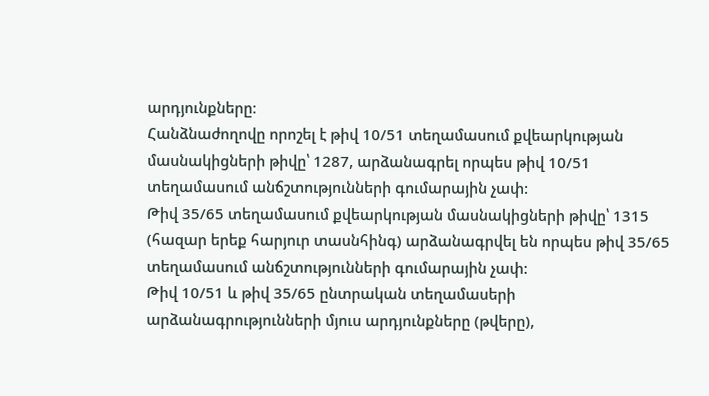արդյունքները։
Հանձնաժողովը որոշել է թիվ 10/51 տեղամասում քվեարկության մասնակիցների թիվը՝ 1287, արձանագրել որպես թիվ 10/51 տեղամասում անճշտությունների գումարային չափ:
Թիվ 35/65 տեղամասում քվեարկության մասնակիցների թիվը՝ 1315 (հազար երեք հարյուր տասնհինգ) արձանագրվել են որպես թիվ 35/65 տեղամասում անճշտությունների գումարային չափ:
Թիվ 10/51 և թիվ 35/65 ընտրական տեղամասերի արձանագրությունների մյուս արդյունքները (թվերը),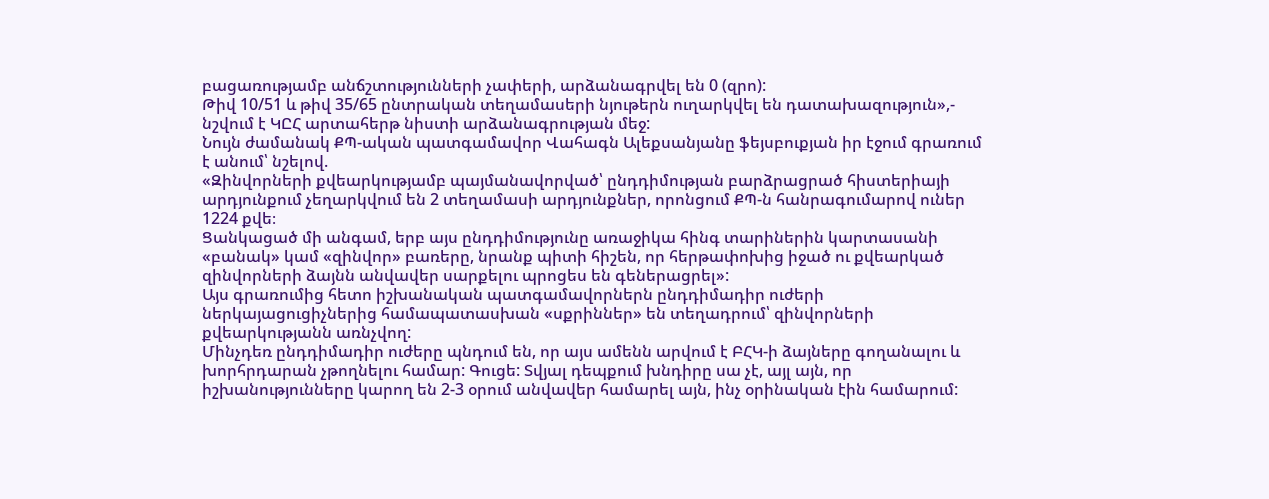բացառությամբ անճշտությունների չափերի, արձանագրվել են 0 (զրո):
Թիվ 10/51 և թիվ 35/65 ընտրական տեղամասերի նյութերն ուղարկվել են դատախազություն»,- նշվում է ԿԸՀ արտահերթ նիստի արձանագրության մեջ:
Նույն ժամանակ ՔՊ-ական պատգամավոր Վահագն Ալեքսանյանը ֆեյսբուքյան իր էջում գրառում է անում՝ նշելով.
«Զինվորների քվեարկությամբ պայմանավորված՝ ընդդիմության բարձրացրած հիստերիայի արդյունքում չեղարկվում են 2 տեղամասի արդյունքներ, որոնցում ՔՊ-ն հանրագումարով ուներ 1224 քվե։
Ցանկացած մի անգամ, երբ այս ընդդիմությունը առաջիկա հինգ տարիներին կարտասանի «բանակ» կամ «զինվոր» բառերը, նրանք պիտի հիշեն, որ հերթափոխից իջած ու քվեարկած զինվորների ձայնն անվավեր սարքելու պրոցես են գեներացրել»:
Այս գրառումից հետո իշխանական պատգամավորներն ընդդիմադիր ուժերի ներկայացուցիչներից համապատասխան «սքրիններ» են տեղադրում՝ զինվորների քվեարկությանն առնչվող:
Մինչդեռ ընդդիմադիր ուժերը պնդում են, որ այս ամենն արվում է ԲՀԿ-ի ձայները գողանալու և խորհրդարան չթողնելու համար: Գուցե: Տվյալ դեպքում խնդիրը սա չէ, այլ այն, որ իշխանությունները կարող են 2-3 օրում անվավեր համարել այն, ինչ օրինական էին համարում: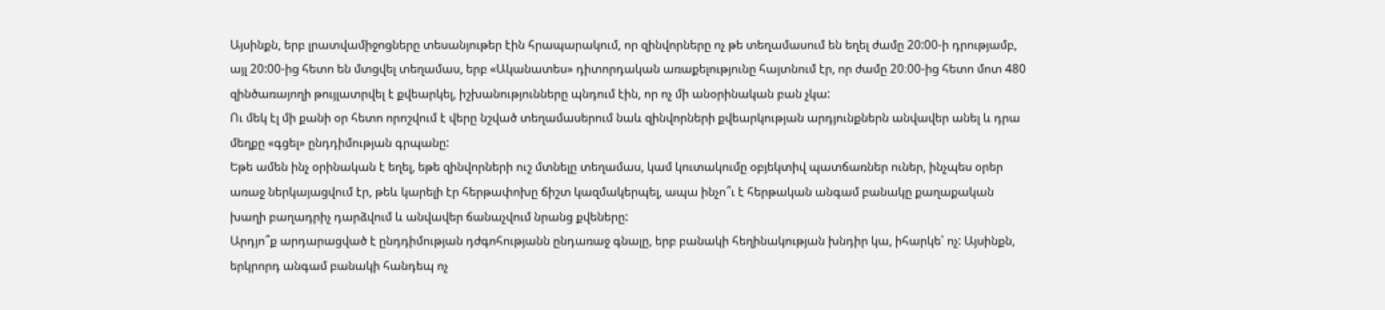Այսինքն, երբ լրատվամիջոցները տեսանյութեր էին հրապարակում, որ զինվորները ոչ թե տեղամասում են եղել ժամը 20:00-ի դրությամբ, այլ 20:00-ից հետո են մտցվել տեղամաս, երբ «Ականատես» դիտորդական առաքելությունը հայտնում էր, որ ժամը 20։00-ից հետո մոտ 480 զինծառայողի թույլատրվել է քվեարկել, իշխանությունները պնդում էին, որ ոչ մի անօրինական բան չկա:
Ու մեկ էլ մի քանի օր հետո որոշվում է վերը նշված տեղամասերում նաև զինվորների քվեարկության արդյունքներն անվավեր անել և դրա մեղքը «գցել» ընդդիմության գրպանը:
Եթե ամեն ինչ օրինական է եղել, եթե զինվորների ուշ մտնելը տեղամաս, կամ կուտակումը օբյեկտիվ պատճառներ ուներ, ինչպես օրեր առաջ ներկայացվում էր, թեև կարելի էր հերթափոխը ճիշտ կազմակերպել, ապա ինչո՞ւ է հերթական անգամ բանակը քաղաքական խաղի բաղադրիչ դարձվում և անվավեր ճանաչվում նրանց քվեները:
Արդյո՞ք արդարացված է ընդդիմության դժգոհությանն ընդառաջ գնալը, երբ բանակի հեղինակության խնդիր կա, իհարկե՝ ոչ: Այսինքն, երկրորդ անգամ բանակի հանդեպ ոչ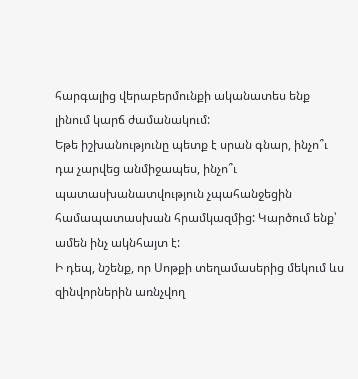հարգալից վերաբերմունքի ականատես ենք լինում կարճ ժամանակում:
Եթե իշխանությունը պետք է սրան գնար, ինչո՞ւ դա չարվեց անմիջապես, ինչո՞ւ պատասխանատվություն չպահանջեցին համապատասխան հրամկազմից: Կարծում ենք՝ ամեն ինչ ակնհայտ է:
Ի դեպ, նշենք, որ Սոթքի տեղամասերից մեկում ևս զինվորներին առնչվող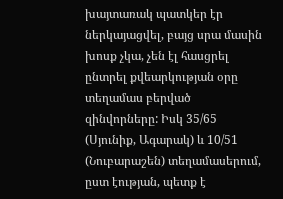խայտառակ պատկեր էր ներկայացվել, բայց սրա մասին խոսք չկա, չեն էլ հասցրել ընտրել քվեարկության օրը տեղամաս բերված զինվորները: Իսկ 35/65 (Սյունիք, Ագարակ) և 10/51 (Նուբարաշեն) տեղամասերում, ըստ էության, պետք է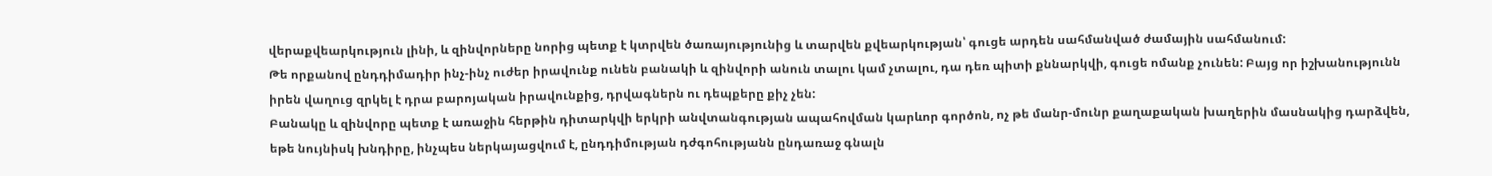վերաքվեարկություն լինի, և զինվորները նորից պետք է կտրվեն ծառայությունից և տարվեն քվեարկության՝ գուցե արդեն սահմանված ժամային սահմանում:
Թե որքանով ընդդիմադիր ինչ-ինչ ուժեր իրավունք ունեն բանակի և զինվորի անուն տալու կամ չտալու, դա դեռ պիտի քննարկվի, գուցե ոմանք չունեն: Բայց որ իշխանությունն իրեն վաղուց զրկել է դրա բարոյական իրավունքից, դրվագներն ու դեպքերը քիչ չեն:
Բանակը և զինվորը պետք է առաջին հերթին դիտարկվի երկրի անվտանգության ապահովման կարևոր գործոն, ոչ թե մանր-մունր քաղաքական խաղերին մասնակից դարձվեն, եթե նույնիսկ խնդիրը, ինչպես ներկայացվում է, ընդդիմության դժգոհությանն ընդառաջ գնալն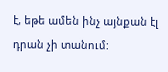է, եթե ամեն ինչ այնքան էլ դրան չի տանում: